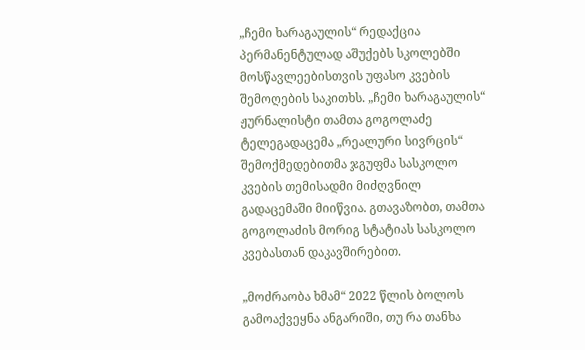„ჩემი ხარაგაულის“ რედაქცია პერმანენტულად აშუქებს სკოლებში მოსწავლეებისთვის უფასო კვების შემოღების საკითხს. „ჩემი ხარაგაულის“ ჟურნალისტი თამთა გოგოლაძე ტელეგადაცემა „რეალური სივრცის“ შემოქმედებითმა ჯგუფმა სასკოლო კვების თემისადმი მიძღვნილ გადაცემაში მიიწვია. გთავაზობთ, თამთა გოგოლაძის მორიგ სტატიას სასკოლო კვებასთან დაკავშირებით.

„მოძრაობა ხმამ“ 2022 წლის ბოლოს გამოაქვეყნა ანგარიში, თუ რა თანხა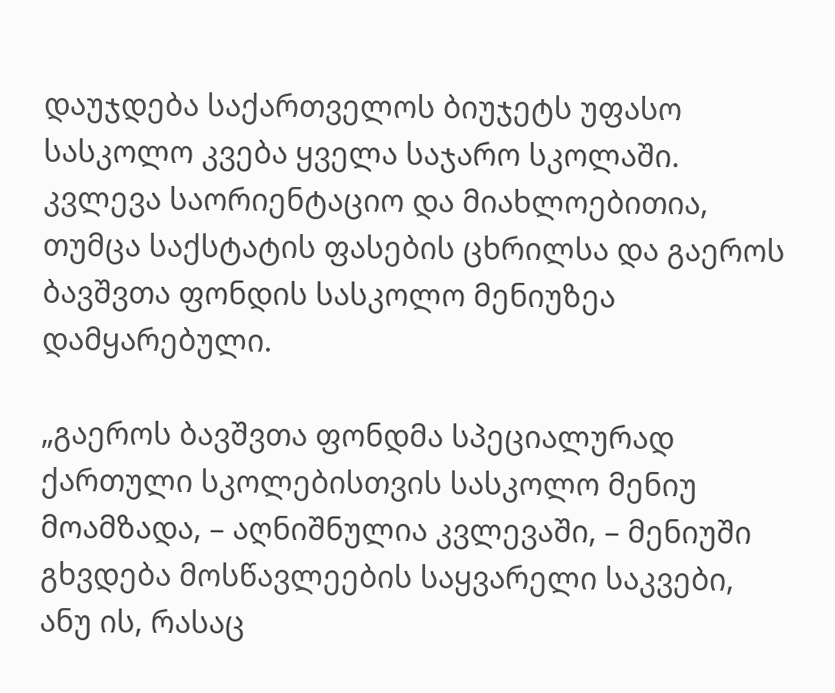დაუჯდება საქართველოს ბიუჯეტს უფასო სასკოლო კვება ყველა საჯარო სკოლაში. კვლევა საორიენტაციო და მიახლოებითია,  თუმცა საქსტატის ფასების ცხრილსა და გაეროს ბავშვთა ფონდის სასკოლო მენიუზეა დამყარებული.

„გაეროს ბავშვთა ფონდმა სპეციალურად ქართული სკოლებისთვის სასკოლო მენიუ მოამზადა, – აღნიშნულია კვლევაში, – მენიუში გხვდება მოსწავლეების საყვარელი საკვები, ანუ ის, რასაც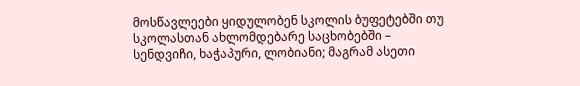მოსწავლეები ყიდულობენ სკოლის ბუფეტებში თუ სკოლასთან ახლომდებარე საცხობებში – სენდვიჩი, ხაჭაპური, ლობიანი; მაგრამ ასეთი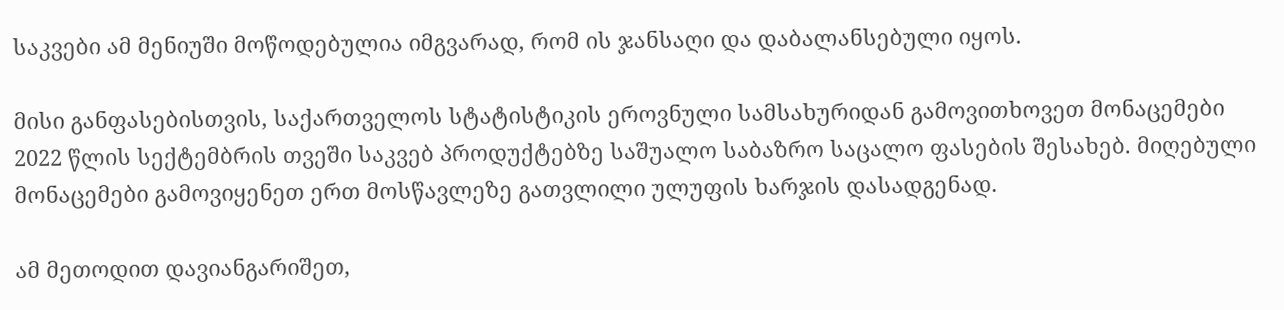საკვები ამ მენიუში მოწოდებულია იმგვარად, რომ ის ჯანსაღი და დაბალანსებული იყოს.

მისი განფასებისთვის, საქართველოს სტატისტიკის ეროვნული სამსახურიდან გამოვითხოვეთ მონაცემები 2022 წლის სექტემბრის თვეში საკვებ პროდუქტებზე საშუალო საბაზრო საცალო ფასების შესახებ. მიღებული მონაცემები გამოვიყენეთ ერთ მოსწავლეზე გათვლილი ულუფის ხარჯის დასადგენად.

ამ მეთოდით დავიანგარიშეთ,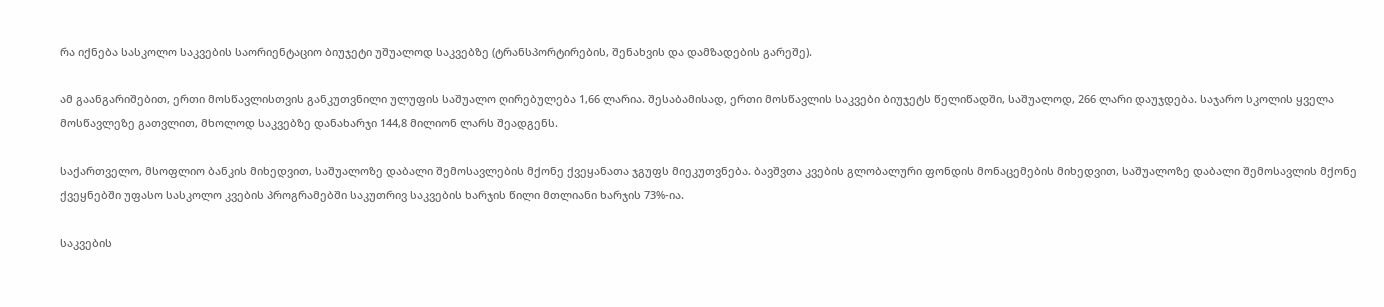რა იქნება სასკოლო საკვების საორიენტაციო ბიუჯეტი უშუალოდ საკვებზე (ტრანსპორტირების, შენახვის და დამზადების გარეშე).

ამ გაანგარიშებით, ერთი მოსწავლისთვის განკუთვნილი ულუფის საშუალო ღირებულება 1,66 ლარია. შესაბამისად, ერთი მოსწავლის საკვები ბიუჯეტს წელიწადში, საშუალოდ, 266 ლარი დაუჯდება. საჯარო სკოლის ყველა მოსწავლეზე გათვლით, მხოლოდ საკვებზე დანახარჯი 144,8 მილიონ ლარს შეადგენს.

საქართველო, მსოფლიო ბანკის მიხედვით, საშუალოზე დაბალი შემოსავლების მქონე ქვეყანათა ჯგუფს მიეკუთვნება. ბავშვთა კვების გლობალური ფონდის მონაცემების მიხედვით, საშუალოზე დაბალი შემოსავლის მქონე ქვეყნებში უფასო სასკოლო კვების პროგრამებში საკუთრივ საკვების ხარჯის წილი მთლიანი ხარჯის 73%-ია.

საკვების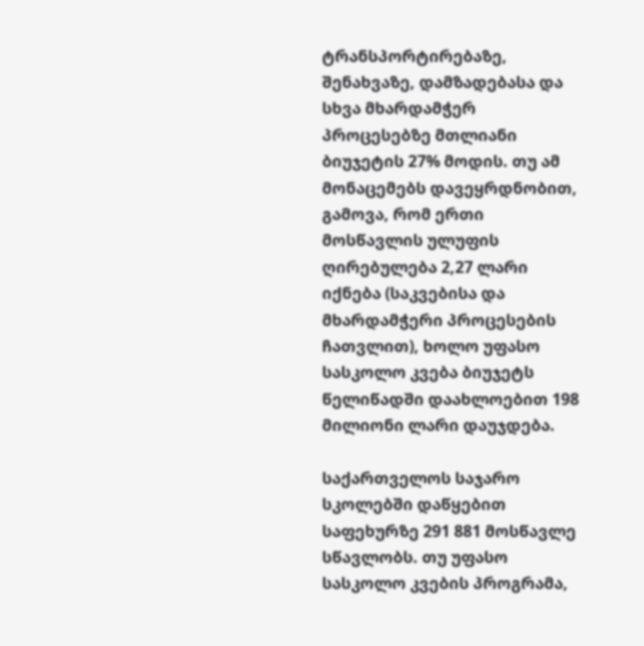ტრანსპორტირებაზე, შენახვაზე, დამზადებასა და სხვა მხარდამჭერ პროცესებზე მთლიანი ბიუჯეტის 27% მოდის. თუ ამ მონაცემებს დავეყრდნობით, გამოვა, რომ ერთი მოსწავლის ულუფის ღირებულება 2,27 ლარი იქნება (საკვებისა და მხარდამჭერი პროცესების ჩათვლით), ხოლო უფასო სასკოლო კვება ბიუჯეტს წელიწადში დაახლოებით 198 მილიონი ლარი დაუჯდება.

საქართველოს საჯარო სკოლებში დაწყებით საფეხურზე 291 881 მოსწავლე სწავლობს. თუ უფასო სასკოლო კვების პროგრამა,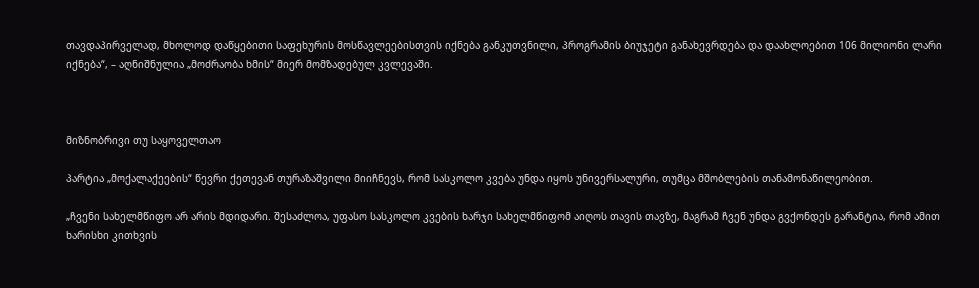თავდაპირველად, მხოლოდ დაწყებითი საფეხურის მოსწავლეებისთვის იქნება განკუთვნილი, პროგრამის ბიუჯეტი განახევრდება და დაახლოებით 106 მილიონი ლარი იქნება“, – აღნიშნულია „მოძრაობა ხმის“ მიერ მომზადებულ კვლევაში.



მიზნობრივი თუ საყოველთაო

პარტია „მოქალაქეების“ წევრი ქეთევან თურაზაშვილი მიიჩნევს, რომ სასკოლო კვება უნდა იყოს უნივერსალური, თუმცა მშობლების თანამონაწილეობით.

„ჩვენი სახელმწიფო არ არის მდიდარი. შესაძლოა, უფასო სასკოლო კვების ხარჯი სახელმწიფომ აიღოს თავის თავზე, მაგრამ ჩვენ უნდა გვქონდეს გარანტია, რომ ამით ხარისხი კითხვის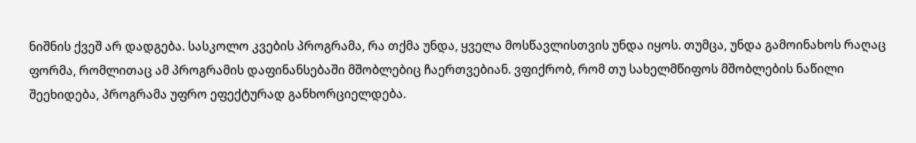ნიშნის ქვეშ არ დადგება. სასკოლო კვების პროგრამა, რა თქმა უნდა, ყველა მოსწავლისთვის უნდა იყოს. თუმცა, უნდა გამოინახოს რაღაც ფორმა, რომლითაც ამ პროგრამის დაფინანსებაში მშობლებიც ჩაერთვებიან. ვფიქრობ, რომ თუ სახელმწიფოს მშობლების ნაწილი შეეხიდება, პროგრამა უფრო ეფექტურად განხორციელდება.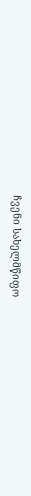ჩვენი სახელმწიფო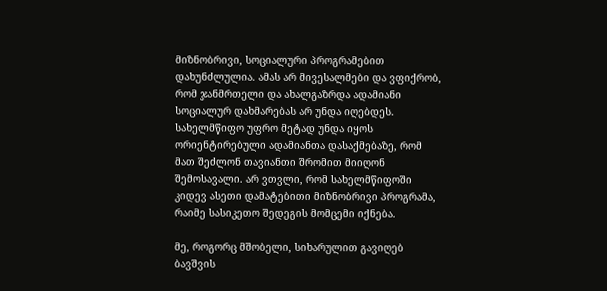მიზნობრივი, სოციალური პროგრამებით დახუნძლულია. ამას არ მივესალმები და ვფიქრობ, რომ ჯანმრთელი და ახალგაზრდა ადამიანი სოციალურ დახმარებას არ უნდა იღებდეს. სახელმწიფო უფრო მეტად უნდა იყოს ორიენტირებული ადამიანთა დასაქმებაზე, რომ მათ შეძლონ თავიანთი შრომით მიიღონ შემოსავალი. არ ვთვლი, რომ სახელმწიფოში კიდევ ასეთი დამატებითი მიზნობრივი პროგრამა, რაიმე სასიკეთო შედეგის მომცემი იქნება.

მე, როგორც მშობელი, სიხარულით გავიღებ ბავშვის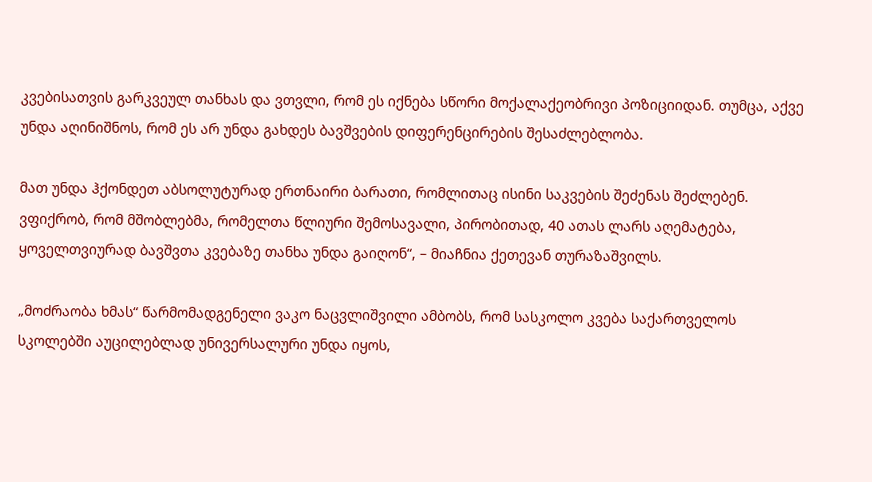კვებისათვის გარკვეულ თანხას და ვთვლი, რომ ეს იქნება სწორი მოქალაქეობრივი პოზიციიდან. თუმცა, აქვე უნდა აღინიშნოს, რომ ეს არ უნდა გახდეს ბავშვების დიფერენცირების შესაძლებლობა.

მათ უნდა ჰქონდეთ აბსოლუტურად ერთნაირი ბარათი, რომლითაც ისინი საკვების შეძენას შეძლებენ. ვფიქრობ, რომ მშობლებმა, რომელთა წლიური შემოსავალი, პირობითად, 40 ათას ლარს აღემატება, ყოველთვიურად ბავშვთა კვებაზე თანხა უნდა გაიღონ“, – მიაჩნია ქეთევან თურაზაშვილს.

„მოძრაობა ხმას“ წარმომადგენელი ვაკო ნაცვლიშვილი ამბობს, რომ სასკოლო კვება საქართველოს სკოლებში აუცილებლად უნივერსალური უნდა იყოს,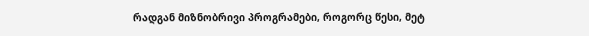რადგან მიზნობრივი პროგრამები, როგორც წესი, მეტ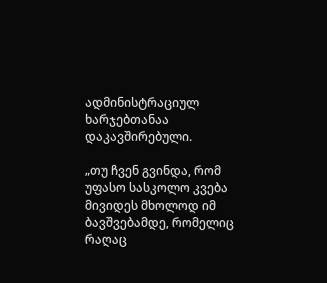ადმინისტრაციულ ხარჯებთანაა დაკავშირებული.

„თუ ჩვენ გვინდა, რომ უფასო სასკოლო კვება მივიდეს მხოლოდ იმ ბავშვებამდე, რომელიც რაღაც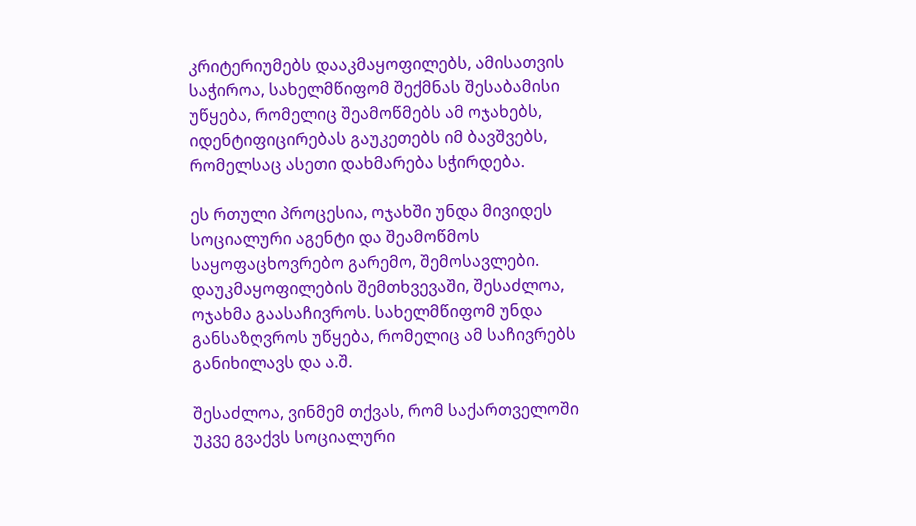კრიტერიუმებს დააკმაყოფილებს, ამისათვის საჭიროა, სახელმწიფომ შექმნას შესაბამისი უწყება, რომელიც შეამოწმებს ამ ოჯახებს, იდენტიფიცირებას გაუკეთებს იმ ბავშვებს, რომელსაც ასეთი დახმარება სჭირდება.

ეს რთული პროცესია, ოჯახში უნდა მივიდეს სოციალური აგენტი და შეამოწმოს საყოფაცხოვრებო გარემო, შემოსავლები. დაუკმაყოფილების შემთხვევაში, შესაძლოა, ოჯახმა გაასაჩივროს. სახელმწიფომ უნდა განსაზღვროს უწყება, რომელიც ამ საჩივრებს განიხილავს და ა.შ.

შესაძლოა, ვინმემ თქვას, რომ საქართველოში უკვე გვაქვს სოციალური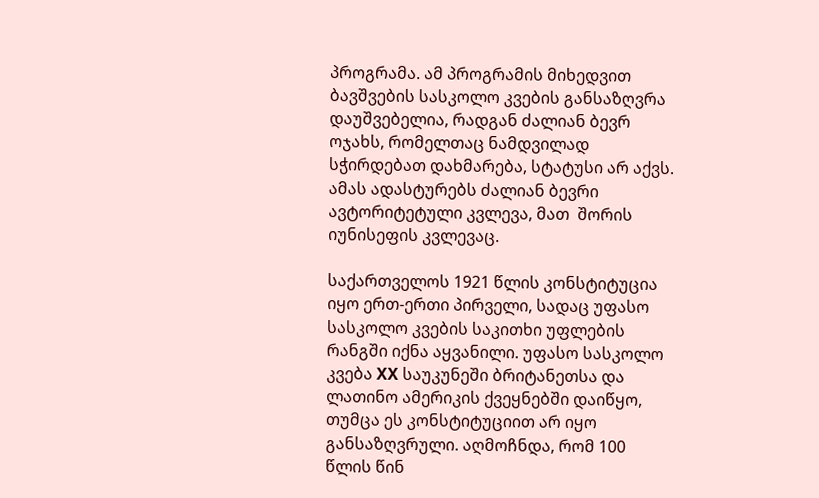პროგრამა. ამ პროგრამის მიხედვით ბავშვების სასკოლო კვების განსაზღვრა დაუშვებელია, რადგან ძალიან ბევრ ოჯახს, რომელთაც ნამდვილად სჭირდებათ დახმარება, სტატუსი არ აქვს. ამას ადასტურებს ძალიან ბევრი ავტორიტეტული კვლევა, მათ  შორის იუნისეფის კვლევაც.

საქართველოს 1921 წლის კონსტიტუცია იყო ერთ-ერთი პირველი, სადაც უფასო სასკოლო კვების საკითხი უფლების რანგში იქნა აყვანილი. უფასო სასკოლო კვება XX საუკუნეში ბრიტანეთსა და ლათინო ამერიკის ქვეყნებში დაიწყო, თუმცა ეს კონსტიტუციით არ იყო განსაზღვრული. აღმოჩნდა, რომ 100 წლის წინ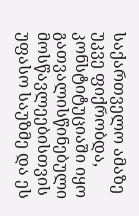საქართველო ამაზე უკვე ფიქრობდა, კონსტიტუციაში იყო გათვალისწინებული მოსწავლეებისთვის უფასო საუზმე და ეს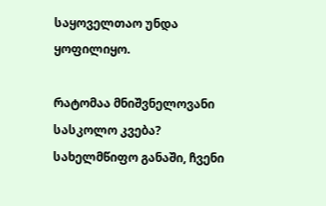საყოველთაო უნდა ყოფილიყო.

რატომაა მნიშვნელოვანი სასკოლო კვება? სახელმწიფო განაში, ჩვენი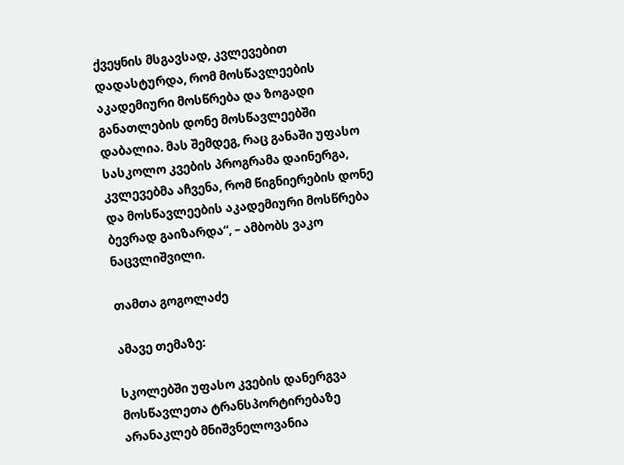ქვეყნის მსგავსად, კვლევებით დადასტურდა, რომ მოსწავლეების აკადემიური მოსწრება და ზოგადი განათლების დონე მოსწავლეებში დაბალია. მას შემდეგ, რაც განაში უფასო სასკოლო კვების პროგრამა დაინერგა, კვლევებმა აჩვენა, რომ წიგნიერების დონე და მოსწავლეების აკადემიური მოსწრება ბევრად გაიზარდა“, – ამბობს ვაკო ნაცვლიშვილი.

თამთა გოგოლაძე

ამავე თემაზე:

სკოლებში უფასო კვების დანერგვა მოსწავლეთა ტრანსპორტირებაზე არანაკლებ მნიშვნელოვანია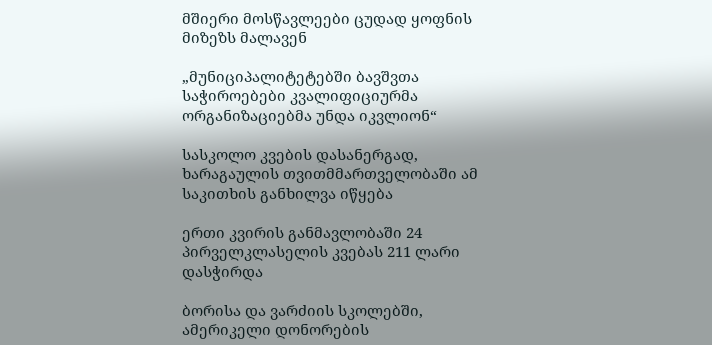მშიერი მოსწავლეები ცუდად ყოფნის მიზეზს მალავენ

„მუნიციპალიტეტებში ბავშვთა საჭიროებები კვალიფიციურმა ორგანიზაციებმა უნდა იკვლიონ“

სასკოლო კვების დასანერგად, ხარაგაულის თვითმმართველობაში ამ საკითხის განხილვა იწყება

ერთი კვირის განმავლობაში 24 პირველკლასელის კვებას 211 ლარი დასჭირდა

ბორისა და ვარძიის სკოლებში, ამერიკელი დონორების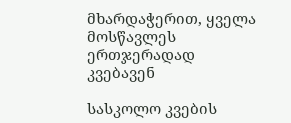მხარდაჭერით, ყველა მოსწავლეს ერთჯერადად კვებავენ

სასკოლო კვების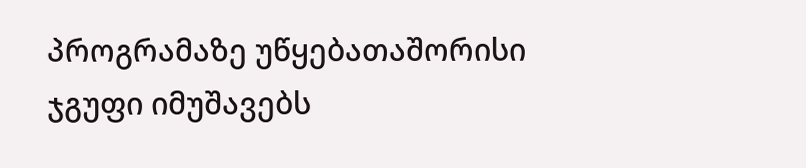პროგრამაზე უწყებათაშორისი ჯგუფი იმუშავებს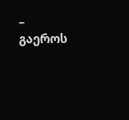– გაეროს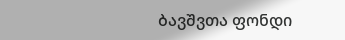ბავშვთა ფონდი